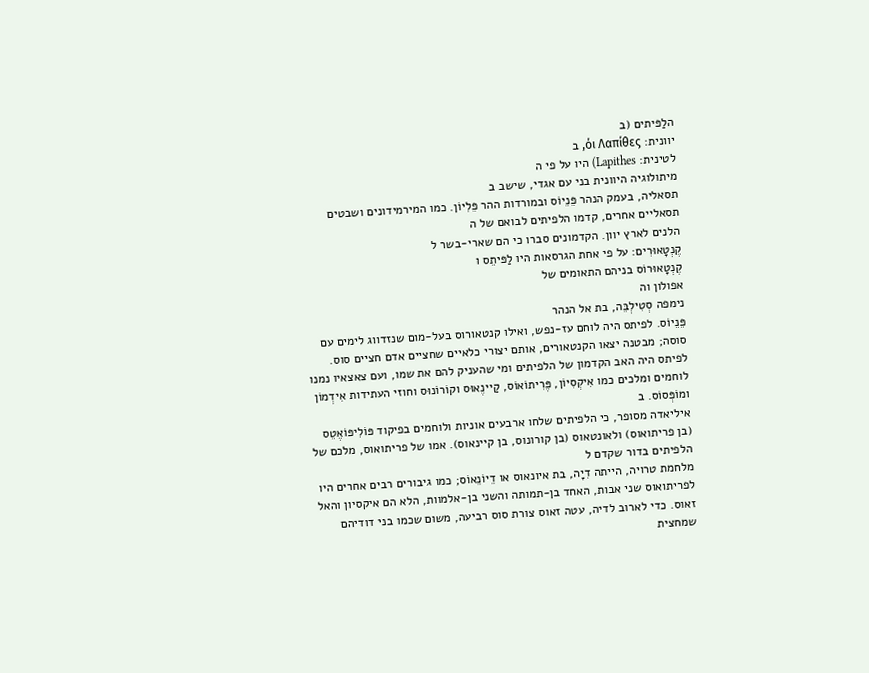הלַפּיתים (ב
יוונית: όι Λαπίθες, ב
לטינית: Lapithes) היו על פי ה
מיתולוגיה היוונית בני עם אגדי, שישב ב
תסאליה, בעמק הנהר פֵּנֵיוֹס ובמורדות ההר פֵּלִיוֹן. כמו המירמידונים ושבטים תסאליים אחרים, קדמו הלפיתים לבואם של ה
הלנים לארץ יוון. הקדמונים סברו כי הם שארי-בשר ל
קֶנְטָאוּרִים: על פי אחת הגרסאות היו לַפּיתֵס ו
קֶנְטָאוּרוֹס בניהם התאומים של
אפולון וה
נימפה סְטִילְבֵּה, בת אל הנהר
פֵּנֵיוֹס. לפיתס היה לוחם עז-נפש, ואילו קנטאורוס בעל-מום שנזדווג לימים עם סוסה; מבטנה יצאו הקנטאורים, אותם יצורי כלאיים שחציים אדם חציים סוס. לפיתס היה האב הקדמון של הלפיתים ומי שהעניק להם את שמו, ועם צאצאיו נמנו לוחמים ומלכים כמו אִיקְסִיוֹן, פֶּרִיתוֹאוֹס, קַיינֶאוּס וקוֹרוֹנוּס וחוזי העתידות אִידְמוֹן ומוֹפְּסוֹס. ב
איליאדה מסופר, כי הלפיתים שלחו ארבעים אוניות ולוחמים בפיקוד פּוֹלִיפּוֹאֶטֵס (בן פריתואוס) ולאונטאוס (בן קורונוס, בן קיינאוס). אמו של פריתואוס, מלכם של הלפיתים בדור שקדם ל
מלחמת טרויה, הייתה דִיָה, בת איונאוס או דֵיוֹנֵאוֹס; כמו גיבורים רבים אחרים היו לפריתואוס שני אבות, האחד בן-תמותה והשני בן-אלמוות, הלא הם איקסיון והאל
זאוס. כדי לארוב לדיה, עטה זאוס צורת סוס רביעה, משום שכמו בני דודיהם שמחצית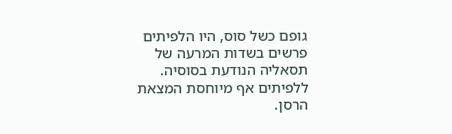גופם כשל סוס, היו הלפיתים פרשים בשדות המרעה של תסאליה הנודעת בסוסיה. ללפיתים אף מיוחסת המצאת הרסן.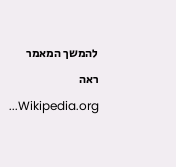להמשך המאמר ראה Wikipedia.org...